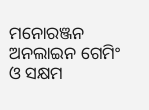ମନୋରଞ୍ଜନ
ଅନଲାଇନ ଗେମିଂ ଓ ସକ୍ଷମ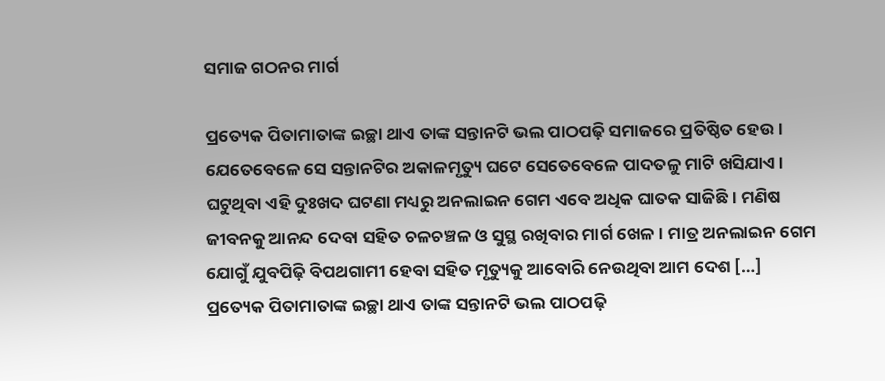ସମାଜ ଗଠନର ମାର୍ଗ

ପ୍ରତ୍ୟେକ ପିତାମାତାଙ୍କ ଇଚ୍ଛା ଥାଏ ତାଙ୍କ ସନ୍ତାନଟି ଭଲ ପାଠପଢ଼ି ସମାଜରେ ପ୍ରତିଷ୍ଠିତ ହେଉ। ଯେତେବେଳେ ସେ ସନ୍ତାନଟିର ଅକାଳମୃତ୍ୟୁ ଘଟେ ସେତେବେଳେ ପାଦତଳୁ ମାଟି ଖସିଯାଏ। ଘଟୁଥିବା ଏହି ଦୁଃଖଦ ଘଟଣା ମଧ୍ୟରୁ ଅନଲାଇନ ଗେମ ଏବେ ଅଧିକ ଘାତକ ସାଜିଛି। ମଣିଷ ଜୀବନକୁ ଆନନ୍ଦ ଦେବା ସହିତ ଚଳଚଞ୍ଚଳ ଓ ସୁସ୍ଥ ରଖିବାର ମାର୍ଗ ଖେଳ। ମାତ୍ର ଅନଲାଇନ ଗେମ ଯୋଗୁଁ ଯୁବପିଢ଼ି ବିପଥଗାମୀ ହେବା ସହିତ ମୃତ୍ୟୁକୁ ଆବୋରି ନେଉଥିବା ଆମ ଦେଶ […]
ପ୍ରତ୍ୟେକ ପିତାମାତାଙ୍କ ଇଚ୍ଛା ଥାଏ ତାଙ୍କ ସନ୍ତାନଟି ଭଲ ପାଠପଢ଼ି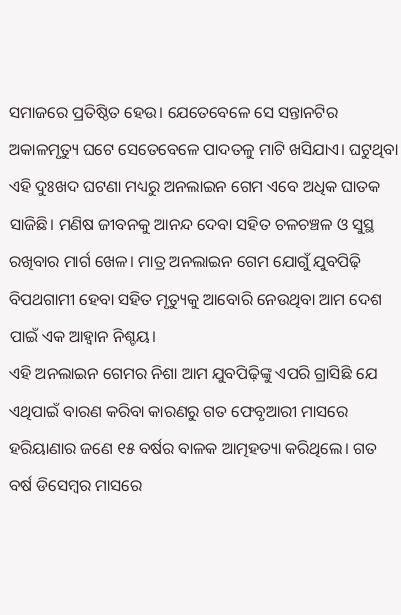ସମାଜରେ ପ୍ରତିଷ୍ଠିତ ହେଉ। ଯେତେବେଳେ ସେ ସନ୍ତାନଟିର ଅକାଳମୃତ୍ୟୁ ଘଟେ ସେତେବେଳେ ପାଦତଳୁ ମାଟି ଖସିଯାଏ। ଘଟୁଥିବା ଏହି ଦୁଃଖଦ ଘଟଣା ମଧ୍ୟରୁ ଅନଲାଇନ ଗେମ ଏବେ ଅଧିକ ଘାତକ ସାଜିଛି। ମଣିଷ ଜୀବନକୁ ଆନନ୍ଦ ଦେବା ସହିତ ଚଳଚଞ୍ଚଳ ଓ ସୁସ୍ଥ ରଖିବାର ମାର୍ଗ ଖେଳ। ମାତ୍ର ଅନଲାଇନ ଗେମ ଯୋଗୁଁ ଯୁବପିଢ଼ି ବିପଥଗାମୀ ହେବା ସହିତ ମୃତ୍ୟୁକୁ ଆବୋରି ନେଉଥିବା ଆମ ଦେଶ ପାଇଁ ଏକ ଆହ୍ୱାନ ନିଶ୍ଚୟ।
ଏହି ଅନଲାଇନ ଗେମର ନିଶା ଆମ ଯୁବପିଢ଼ିଙ୍କୁ ଏପରି ଗ୍ରାସିଛି ଯେ ଏଥିପାଇଁ ବାରଣ କରିବା କାରଣରୁ ଗତ ଫେବୃଆରୀ ମାସରେ ହରିୟାଣାର ଜଣେ ୧୫ ବର୍ଷର ବାଳକ ଆତ୍ମହତ୍ୟା କରିଥିଲେ। ଗତ ବର୍ଷ ଡିସେମ୍ୱର ମାସରେ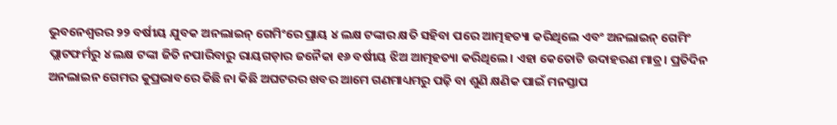ଭୁବନେଶ୍ୱରର ୨୨ ବର୍ଷୀୟ ଯୁବକ ଅନଲାଇନ୍ ଗେମିଂରେ ପ୍ରାୟ ୪ ଲକ୍ଷ ଟଙ୍କାର କ୍ଷତି ସହିବା ପରେ ଆତ୍ମହତ୍ୟା କରିଥିଲେ ଏବଂ ଅନଲାଇନ୍ ଗେମିଂ ପ୍ଲାଟଫର୍ମରୁ ୪ ଲକ୍ଷ ଟଙ୍କା ଜିତି ନପାରିବାରୁ ରାୟଗଡ଼ାର ଜନୈକା ୧୬ ବର୍ଷୀୟ ଝିଅ ଆତ୍ମହତ୍ୟା କରିଥିଲେ। ଏହା କେତୋଟି ଉଦାହରଣ ମାତ୍ର। ପ୍ରତିଦିନ ଅନଲାଇନ ଗେମର କୁପ୍ରଭାବରେ କିଛି ନା କିଛି ଅଘଟରର ଖବର ଆମେ ଗଣମାଧ୍ୟମରୁ ପଢ଼ି ବା ଶୁଣି କ୍ଷଣିକ ପାଇଁ ମନସ୍ତାପ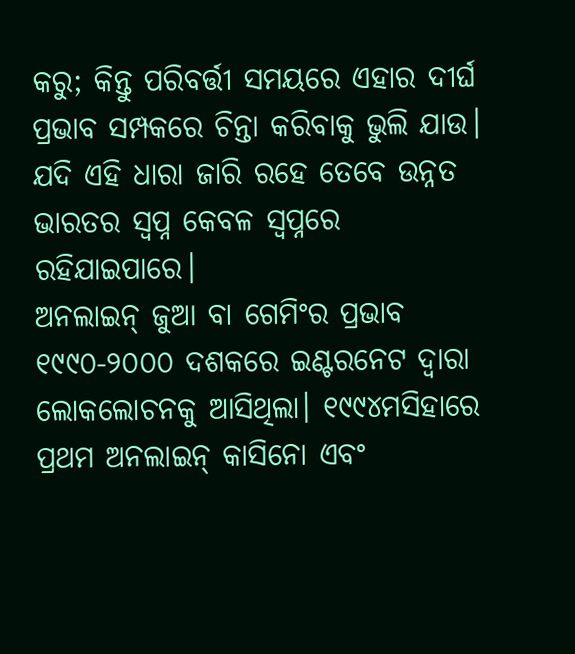କରୁ; କିନ୍ତୁ ପରିବର୍ତ୍ତୀ ସମୟରେ ଏହାର ଦୀର୍ଘ ପ୍ରଭାବ ସମ୍ପକରେ ଚିନ୍ତା କରିବାକୁ ଭୁଲି ଯାଉ। ଯଦି ଏହି ଧାରା ଜାରି ରହେ ତେବେ ଉନ୍ନତ ଭାରତର ସ୍ୱପ୍ନ କେବଳ ସ୍ୱପ୍ନରେ ରହିଯାଇପାରେ।
ଅନଲାଇନ୍ ଜୁଆ ବା ଗେମିଂର ପ୍ରଭାବ ୧୯୯୦-୨୦୦୦ ଦଶକରେ ଇଣ୍ଟରନେଟ ଦ୍ୱାରା ଲୋକଲୋଚନକୁ ଆସିଥିଲା। ୧୯୯୪ମସିହାରେ ପ୍ରଥମ ଅନଲାଇନ୍ କାସିନୋ ଏବଂ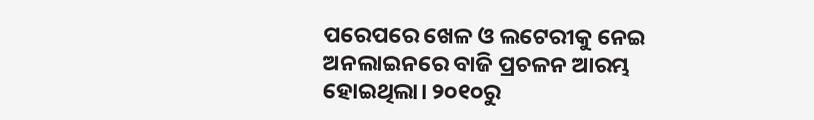ପରେପରେ ଖେଳ ଓ ଲଟେରୀକୁ ନେଇ ଅନଲାଇନରେ ବାଜି ପ୍ରଚଳନ ଆରମ୍ଭ ହୋଇଥିଲା। ୨୦୧୦ରୁ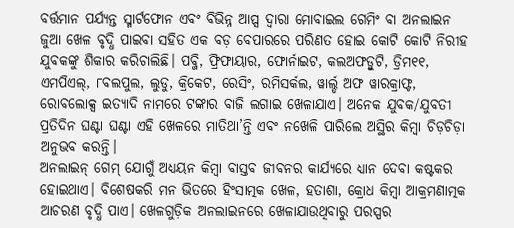ବର୍ତ୍ତମାନ ପର୍ଯ୍ୟନ୍ତ ସ୍ମାର୍ଟଫୋନ ଏବଂ ବିଭିନ୍ନ ଆପ୍ସ ଦ୍ୱାରା ମୋବାଇଲ ଗେମିଂ ବା ଅନଲାଇନ ଜୁଆ ଖେଳ ବୃଦ୍ଧି ପାଇବା ସହିତ ଏକ ବଡ଼ ବେପାରରେ ପରିଣତ ହୋଇ କୋଟି କୋଟି ନିରୀହ ଯୁବକଙ୍କୁ ଶିକାର କରିଚାଲିଛି। ପବ୍ଜି, ଫ୍ରିଫାୟାର, ଫୋର୍ନାଇଟ, କଲଅଫଡ୍ୱୁଟି, ଡ୍ରିମ୧୧, ଏମପିଏଲ୍, ୮ବଲପୁଲ, ଲୁଡୁ, କ୍ରିକେଟ, ରେସିଂ, ରମିସର୍କଲ, ୱାର୍ଲ୍ଡ ଅଫ ୱାରକ୍ରାଫ୍ଟ, ରୋବଲୋକ୍ସ ଇତ୍ୟାଦି ନାମରେ ଟଙ୍କାର ବାଜି ଲଗାଇ ଖେଳାଯାଏ। ଅନେକ ଯୁବକ/ଯୁବତୀ ପ୍ରତିଦିନ ଘଣ୍ଟା ଘଣ୍ଟା ଏହି ଖେଳରେ ମାତିଥା’ନ୍ତି ଏବଂ ନଖେଳି ପାରିଲେ ଅସ୍ଥିର କିମ୍ୱା ଚିଡ଼ଚିଡ଼ା ଅନୁଭବ କରନ୍ତି।
ଅନଲାଇନ୍ ଗେମ୍ ଯୋଗୁଁ ଅଧ୍ୟୟନ କିମ୍ୱା ବାସ୍ତବ ଜୀବନର କାର୍ଯ୍ୟରେ ଧ୍ୟାନ ଦେବା କଷ୍ଟକର ହୋଇଥାଏ। ବିଶେଷକରି ମନ ଭିତରେ ହିଂସାତ୍ମକ ଖେଳ, ହତାଶା, କ୍ରୋଧ କିମ୍ୱା ଆକ୍ରମଣାତ୍ମକ ଆଚରଣ ବୃଦ୍ଧି ପାଏ। ଖେଳଗୁଡ଼ିକ ଅନଲାଇନରେ ଖେଳାଯାଉଥିବାରୁ ପରସ୍ପର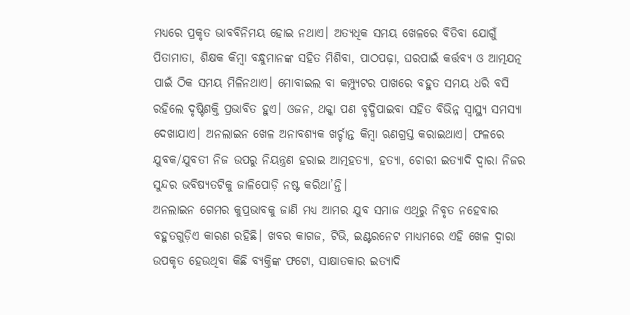ମଧ୍ୟରେ ପ୍ରକୃତ ଭାବବିନିମୟ ହୋଇ ନଥାଏ। ଅତ୍ୟଧିକ ସମୟ ଖେଳରେ ବିତିବା ଯୋଗୁଁ ପିତାମାତା, ଶିକ୍ଷକ କିମ୍ୱା ବନ୍ଧୁମାନଙ୍କ ସହିତ ମିଶିବା, ପାଠପଢ଼ା, ଘରପାଇଁ କର୍ତ୍ତବ୍ୟ ଓ ଆତ୍ମଯତ୍ନ ପାଇଁ ଠିକ ସମୟ ମିଳିନଥାଏ। ମୋବାଇଲ ବା କମ୍ପ୍ୟୁଟର ପାଖରେ ବହୁତ ସମୟ ଧରି ବସି ରହିଲେ ଦୃଷ୍ଟିଶକ୍ତି ପ୍ରଭାବିତ ହୁଏ। ଓଜନ, ଥକ୍କା ପଣ ବୃଦ୍ଧିପାଇବା ସହିତ ବିଭିନ୍ନ ସ୍ୱାସ୍ଥ୍ୟ ସମସ୍ୟା ଦେଖାଯାଏ। ଅନଲାଇନ ଖେଳ ଅନାବଶ୍ୟକ ଖର୍ଚ୍ଚାନ୍ତ କିମ୍ୱା ଋଣଗ୍ରସ୍ତ କରାଇଥାଏ। ଫଳରେ ଯୁବକ/ଯୁବତୀ ନିଜ ଉପରୁ ନିୟନ୍ତ୍ରଣ ହରାଇ ଆତ୍ମହତ୍ୟା, ହତ୍ୟା, ଚୋରୀ ଇତ୍ୟାଦି ଦ୍ୱାରା ନିଜର ସୁନ୍ଦର ଭବିଷ୍ୟତଟିକୁ ଜାଳିପୋଡ଼ି ନଷ୍ଟ କରିଥା’ନ୍ତି।
ଅନଲାଇନ ଗେମର କୁପ୍ରଭାବକୁ ଜାଣି ମଧ୍ୟ ଆମର ଯୁବ ସମାଜ ଏଥିରୁ ନିବୃତ ନହେବାର ବହୁତଗୁଡ଼ିଏ କାରଣ ରହିଛି। ଖବର କାଗଜ, ଟିଭି, ଇଣ୍ଟରନେଟ ମାଧ୍ୟମରେ ଏହି ଖେଳ ଦ୍ୱାରା ଉପକୃତ ହେଉଥିବା କିଛି ବ୍ୟକ୍ତିଙ୍କ ଫଟୋ, ସାକ୍ଷାତକାର ଇତ୍ୟାଦି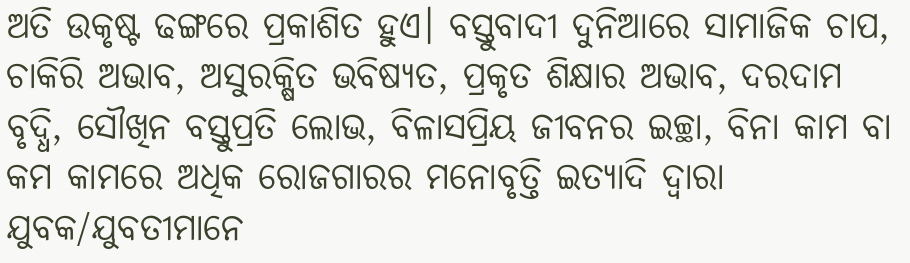ଅତି ଉକୃଷ୍ଟ ଢଙ୍ଗରେ ପ୍ରକାଶିତ ହୁଏ। ବସ୍ତୁବାଦୀ ଦୁନିଆରେ ସାମାଜିକ ଚାପ, ଚାକିରି ଅଭାବ, ଅସୁରକ୍ଷିତ ଭବିଷ୍ୟତ, ପ୍ରକୃତ ଶିକ୍ଷାର ଅଭାବ, ଦରଦାମ ବୃଦ୍ଧି, ସୌଖିନ ବସ୍ତୁପ୍ରତି ଲୋଭ, ବିଳାସପ୍ରିୟ ଜୀବନର ଇଚ୍ଛା, ବିନା କାମ ବା କମ କାମରେ ଅଧିକ ରୋଜଗାରର ମନୋବୃତ୍ତି ଇତ୍ୟାଦି ଦ୍ୱାରା ଯୁବକ/ଯୁବତୀମାନେ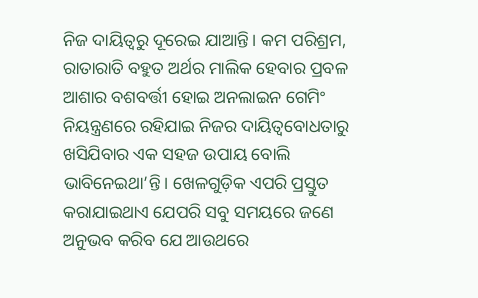ନିଜ ଦାୟିତ୍ୱରୁ ଦୂରେଇ ଯାଆନ୍ତି। କମ ପରିଶ୍ରମ, ରାତାରାତି ବହୁତ ଅର୍ଥର ମାଲିକ ହେବାର ପ୍ରବଳ ଆଶାର ବଶବର୍ତ୍ତୀ ହୋଇ ଅନଲାଇନ ଗେମିଂ ନିୟନ୍ତ୍ରଣରେ ରହିଯାଇ ନିଜର ଦାୟିତ୍ୱବୋଧତାରୁ ଖସିଯିବାର ଏକ ସହଜ ଉପାୟ ବୋଲି ଭାବିନେଇଥା’ନ୍ତି। ଖେଳଗୁଡ଼ିକ ଏପରି ପ୍ରସ୍ତୁତ କରାଯାଇଥାଏ ଯେପରି ସବୁ ସମୟରେ ଜଣେ ଅନୁଭବ କରିବ ଯେ ଆଉଥରେ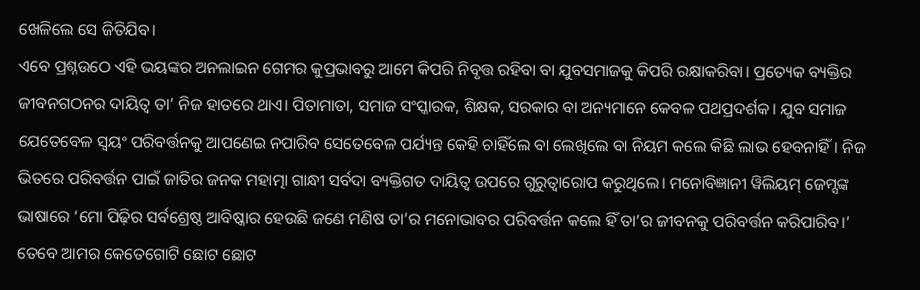ଖେଳିଲେ ସେ ଜିତିଯିବ।
ଏବେ ପ୍ରଶ୍ନଉଠେ ଏହି ଭୟଙ୍କର ଅନଲାଇନ ଗେମର କୁପ୍ରଭାବରୁ ଆମେ କିପରି ନିବୃତ୍ତ ରହିବା ବା ଯୁବସମାଜକୁ କିପରି ରକ୍ଷାକରିବା। ପ୍ରତ୍ୟେକ ବ୍ୟକ୍ତିର ଜୀବନଗଠନର ଦାୟିତ୍ୱ ତା’ ନିଜ ହାତରେ ଥାଏ। ପିତାମାତା, ସମାଜ ସଂସ୍କାରକ, ଶିକ୍ଷକ, ସରକାର ବା ଅନ୍ୟମାନେ କେବଳ ପଥପ୍ରଦର୍ଶକ। ଯୁବ ସମାଜ ଯେତେବେଳ ସ୍ୱୟଂ ପରିବର୍ତ୍ତନକୁ ଆପଣେଇ ନପାରିବ ସେତେବେଳ ପର୍ଯ୍ୟନ୍ତ କେହି ଚାହିଁଲେ ବା ଲେଖିଲେ ବା ନିୟମ କଲେ କିଛି ଲାଭ ହେବନାହିଁ। ନିଜ ଭିତରେ ପରିବର୍ତ୍ତନ ପାଇଁ ଜାତିର ଜନକ ମହାତ୍ମା ଗାନ୍ଧୀ ସର୍ବଦା ବ୍ୟକ୍ତିଗତ ଦାୟିତ୍ୱ ଉପରେ ଗୁରୁତ୍ୱାରୋପ କରୁଥିଲେ। ମନୋବିଜ୍ଞାନୀ ୱିଲିୟମ୍ ଜେମ୍ସଙ୍କ ଭାଷାରେ ‘ମୋ ପିଢ଼ିର ସର୍ବଶ୍ରେଷ୍ଠ ଆବିଷ୍କାର ହେଉଛି ଜଣେ ମଣିଷ ତା’ର ମନୋଭାବର ପରିବର୍ତ୍ତନ କଲେ ହିଁ ତା’ର ଜୀବନକୁ ପରିବର୍ତ୍ତନ କରିପାରିବ।’
ତେବେ ଆମର କେତେଗୋଟି ଛୋଟ ଛୋଟ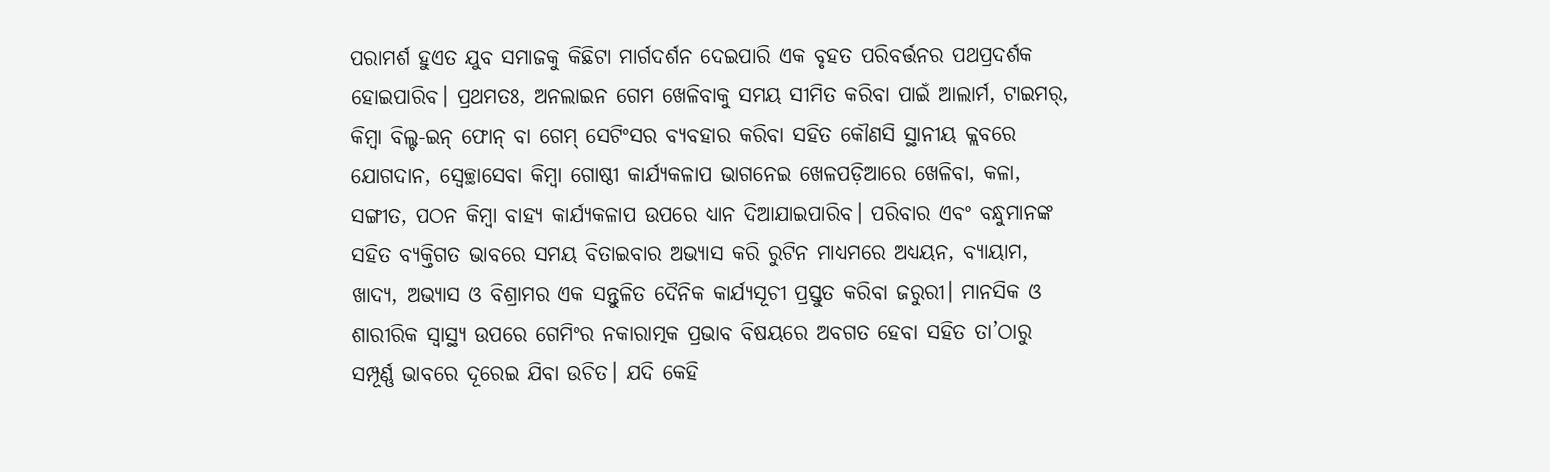ପରାମର୍ଶ ହୁଏତ ଯୁବ ସମାଜକୁ କିଛିଟା ମାର୍ଗଦର୍ଶନ ଦେଇପାରି ଏକ ବୃହତ ପରିବର୍ତ୍ତନର ପଥପ୍ରଦର୍ଶକ ହୋଇପାରିବ। ପ୍ରଥମତଃ, ଅନଲାଇନ ଗେମ ଖେଳିବାକୁ ସମୟ ସୀମିତ କରିବା ପାଇଁ ଆଲାର୍ମ, ଟାଇମର୍, କିମ୍ୱା ବିଲ୍ଟ-ଇନ୍ ଫୋନ୍ ବା ଗେମ୍ ସେଟିଂସର ବ୍ୟବହାର କରିବା ସହିତ କୌଣସି ସ୍ଥାନୀୟ କ୍ଲବରେ ଯୋଗଦାନ, ସ୍ୱେଚ୍ଛାସେବା କିମ୍ୱା ଗୋଷ୍ଠୀ କାର୍ଯ୍ୟକଳାପ ଭାଗନେଇ ଖେଳପଡ଼ିଆରେ ଖେଳିବା, କଳା, ସଙ୍ଗୀତ, ପଠନ କିମ୍ୱା ବାହ୍ୟ କାର୍ଯ୍ୟକଳାପ ଉପରେ ଧ୍ୟାନ ଦିଆଯାଇପାରିବ। ପରିବାର ଏବଂ ବନ୍ଧୁମାନଙ୍କ ସହିତ ବ୍ୟକ୍ତିଗତ ଭାବରେ ସମୟ ବିତାଇବାର ଅଭ୍ୟାସ କରି ରୁଟିନ ମାଧ୍ୟମରେ ଅଧ୍ୟୟନ, ବ୍ୟାୟାମ, ଖାଦ୍ୟ, ଅଭ୍ୟାସ ଓ ବିଶ୍ରାମର ଏକ ସନ୍ତୁଳିତ ଦୈନିକ କାର୍ଯ୍ୟସୂଚୀ ପ୍ରସ୍ତୁତ କରିବା ଜରୁରୀ। ମାନସିକ ଓ ଶାରୀରିକ ସ୍ୱାସ୍ଥ୍ୟ ଉପରେ ଗେମିଂର ନକାରାତ୍ମକ ପ୍ରଭାବ ବିଷୟରେ ଅବଗତ ହେବା ସହିତ ତା’ଠାରୁ ସମ୍ପୂର୍ଣ୍ଣ ଭାବରେ ଦୂରେଇ ଯିବା ଉଚିତ। ଯଦି କେହି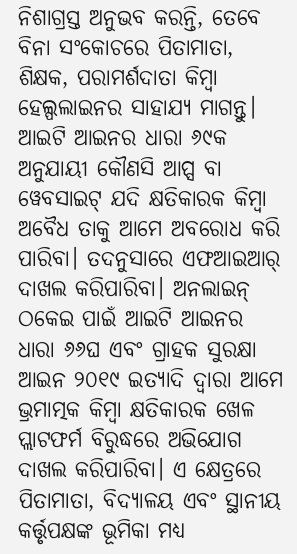ନିଶାଗ୍ରସ୍ତ ଅନୁଭବ କରନ୍ତି, ତେବେ ବିନା ସଂକୋଚରେ ପିତାମାତା, ଶିକ୍ଷକ, ପରାମର୍ଶଦାତା କିମ୍ୱା ହେଲ୍ପଲାଇନର ସାହାଯ୍ୟ ମାଗନ୍ତୁ।
ଆଇଟି ଆଇନର ଧାରା ୬୯କ ଅନୁଯାୟୀ କୌଣସି ଆପ୍ସ ବା ୱେବସାଇଟ୍ ଯଦି କ୍ଷତିକାରକ କିମ୍ୱା ଅବୈଧ ତାକୁ ଆମେ ଅବରୋଧ କରି ପାରିବା। ତଦନୁସାରେ ଏଫଆଇଆର୍ ଦାଖଲ କରିପାରିବା। ଅନଲାଇନ୍ ଠକେଇ ପାଇଁ ଆଇଟି ଆଇନର ଧାରା ୬୬ଘ ଏବଂ ଗ୍ରାହକ ସୁରକ୍ଷା ଆଇନ ୨୦୧୯ ଇତ୍ୟାଦି ଦ୍ୱାରା ଆମେ ଭ୍ରମାତ୍ମକ କିମ୍ୱା କ୍ଷତିକାରକ ଖେଳ ପ୍ଲାଟଫର୍ମ ବିରୁଦ୍ଧରେ ଅଭିଯୋଗ ଦାଖଲ କରିପାରିବା। ଏ କ୍ଷେତ୍ରରେ ପିତାମାତା, ବିଦ୍ୟାଳୟ ଏବଂ ସ୍ଥାନୀୟ କର୍ତ୍ତୃପକ୍ଷଙ୍କ ଭୂମିକା ମଧ୍ୟ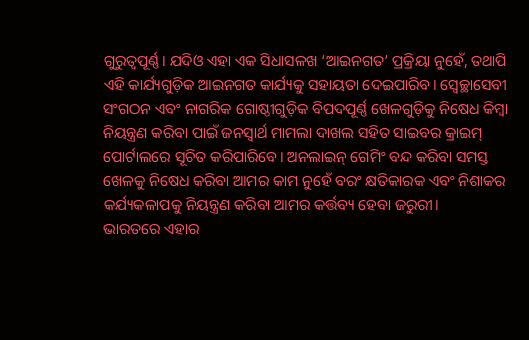ଗୁରୁତ୍ୱପୂର୍ଣ୍ଣ। ଯଦିଓ ଏହା ଏକ ସିଧାସଳଖ ‘ଆଇନଗତ’ ପ୍ରକ୍ରିୟା ନୁହେଁ, ତଥାପି ଏହି କାର୍ଯ୍ୟଗୁଡ଼ିକ ଆଇନଗତ କାର୍ଯ୍ୟକୁ ସହାୟତା ଦେଇପାରିବ। ସ୍ୱେଚ୍ଛାସେବୀ ସଂଗଠନ ଏବଂ ନାଗରିକ ଗୋଷ୍ଠୀଗୁଡ଼ିକ ବିପଦପୂର୍ଣ୍ଣ ଖେଳଗୁଡ଼ିକୁ ନିଷେଧ କିମ୍ୱା ନିୟନ୍ତ୍ରଣ କରିବା ପାଇଁ ଜନସ୍ୱାର୍ଥ ମାମଲା ଦାଖଲ ସହିତ ସାଇବର କ୍ରାଇମ୍ ପୋର୍ଟାଲରେ ସୂଚିତ କରିପାରିବେ। ଅନଲାଇନ୍ ଗେମିଂ ବନ୍ଦ କରିବା ସମସ୍ତ ଖେଳକୁ ନିଷେଧ କରିବା ଆମର କାମ ନୁହେଁ ବରଂ କ୍ଷତିକାରକ ଏବଂ ନିଶାକର କର୍ଯ୍ୟକଳାପକୁ ନିୟନ୍ତ୍ରଣ କରିବା ଆମର କର୍ତ୍ତବ୍ୟ ହେବା ଜରୁରୀ।
ଭାରତରେ ଏହାର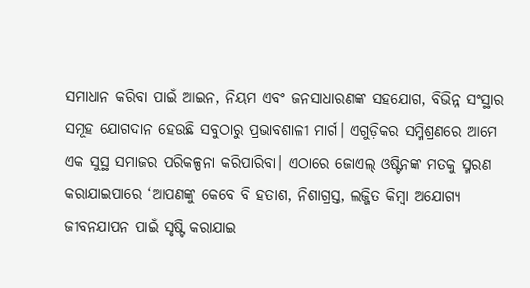ସମାଧାନ କରିବା ପାଇଁ ଆଇନ, ନିୟମ ଏବଂ ଜନସାଧାରଣଙ୍କ ସହଯୋଗ, ବିଭିନ୍ନ ସଂସ୍ଥାର ସମୂହ ଯୋଗଦାନ ହେଉଛି ସବୁଠାରୁ ପ୍ରଭାବଶାଳୀ ମାର୍ଗ। ଏଗୁଡ଼ିକର ସମ୍ମିଶ୍ରଣରେ ଆମେ ଏକ ସୁସ୍ଥ ସମାଜର ପରିକଳ୍ପନା କରିପାରିବା। ଏଠାରେ ଜୋଏଲ୍ ଓଷ୍ଟିନଙ୍କ ମତକୁ ସ୍ମରଣ କରାଯାଇପାରେ ‘ଆପଣଙ୍କୁ କେବେ ବି ହତାଶ, ନିଶାଗ୍ରସ୍ତ, ଲଜ୍ଜିତ କିମ୍ୱା ଅଯୋଗ୍ୟ ଜୀବନଯାପନ ପାଇଁ ସୃଷ୍ଟି କରାଯାଇ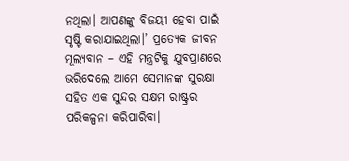ନଥିଲା। ଆପଣଙ୍କୁ ବିଜୟୀ ହେବା ପାଇଁ ସୃଷ୍ଟି କରାଯାଇଥିଲା।’ ପ୍ରତ୍ୟେକ ଜୀବନ ମୂଲ୍ୟବାନ – ଏହି ମନ୍ତ୍ରଟିକୁ ଯୁବପ୍ରାଣରେ ଭରିଦେଲେ ଆମେ ସେମାନଙ୍କ ସୁରକ୍ଷା ସହିତ ଏକ ସୁନ୍ଦର ସକ୍ଷମ ରାଷ୍ଟ୍ରର ପରିକଳ୍ପନା କରିପାରିବା।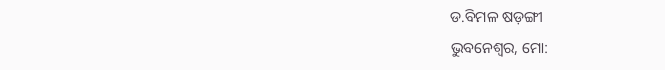ଡ.ବିମଳ ଷଡ଼ଙ୍ଗୀ
ଭୁବନେଶ୍ୱର, ମୋ: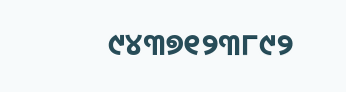୯୪୩୭୧୨୩୮୯୨